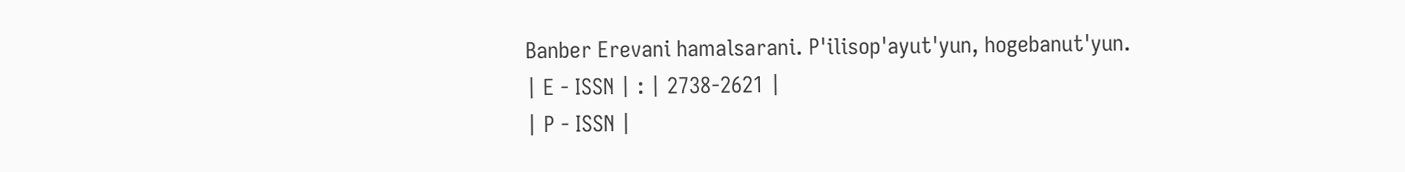Banber Erevani hamalsarani. P'ilisop'ayut'yun, hogebanut'yun.
| E - ISSN | : | 2738-2621 |
| P - ISSN |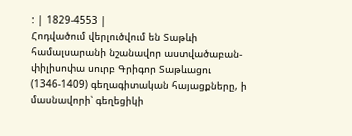: | 1829-4553 |
Հոդվածում վերլուծվում են Տաթևի համալսարանի նշանավոր աստվածաբան-փիլիսոփա սուրբ Գրիգոր Տաթևացու (1346-1409) գեղագիտական հայացքները, ի մասնավորի՝ գեղեցիկի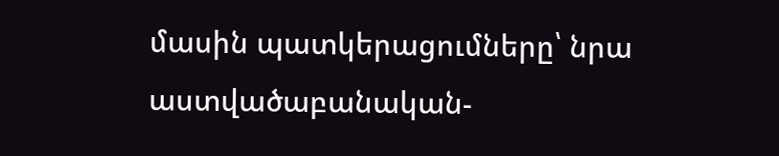մասին պատկերացումները՝ նրա աստվածաբանական-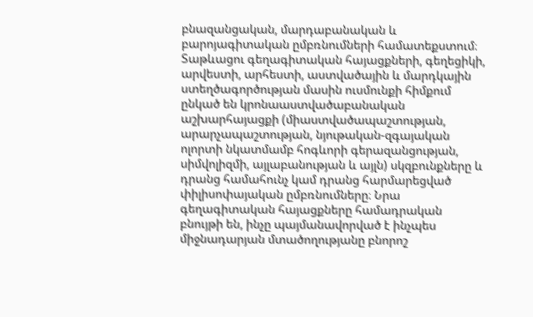բնազանցական, մարդաբանական և բարոյագիտական ըմբռնումների համատեքստում։ Տաթևացու գեղագիտական հայացքների, գեղեցիկի, արվեստի, արհեստի, աստվածային և մարդկային ստեղծագործության մասին ուսմունքի հիմքում ընկած են կրոնաաստվածաբանական աշխարհայացքի (միաստվածապաշտության, արարչապաշտության, նյութական-զգայական ոլորտի նկատմամբ հոգևորի գերազանցության, սիմվոլիզմի, այլաբանության և այլն) սկզբունքները և դրանց համահունչ կամ դրանց հարմարեցված փիլիսոփայական ըմբռնումները։ Նրա գեղագիտական հայացքները համադրական բնույթի են, ինչը պայմանավորված է ինչպես միջնադարյան մտածողությանը բնորոշ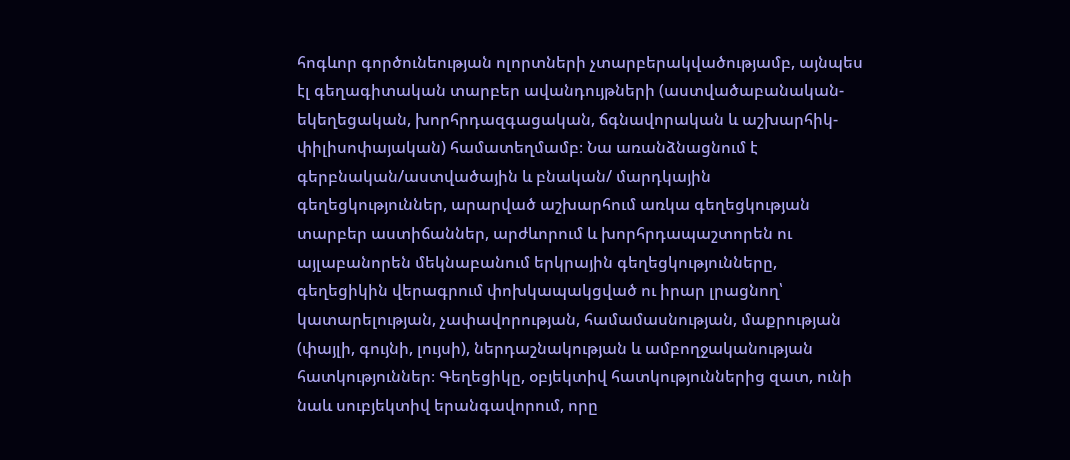հոգևոր գործունեության ոլորտների չտարբերակվածությամբ, այնպես էլ գեղագիտական տարբեր ավանդույթների (աստվածաբանական-եկեղեցական, խորհրդազգացական, ճգնավորական և աշխարհիկ-փիլիսոփայական) համատեղմամբ։ Նա առանձնացնում է գերբնական/աստվածային և բնական/ մարդկային գեղեցկություններ, արարված աշխարհում առկա գեղեցկության տարբեր աստիճաններ, արժևորում և խորհրդապաշտորեն ու այլաբանորեն մեկնաբանում երկրային գեղեցկությունները, գեղեցիկին վերագրում փոխկապակցված ու իրար լրացնող՝ կատարելության, չափավորության, համամասնության, մաքրության (փայլի, գույնի, լույսի), ներդաշնակության և ամբողջականության հատկություններ։ Գեղեցիկը, օբյեկտիվ հատկություններից զատ, ունի նաև սուբյեկտիվ երանգավորում, որը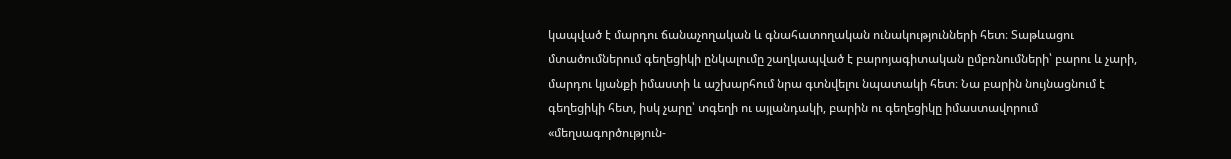կապված է մարդու ճանաչողական և գնահատողական ունակությունների հետ։ Տաթևացու մտածումներում գեղեցիկի ընկալումը շաղկապված է բարոյագիտական ըմբռնումների՝ բարու և չարի, մարդու կյանքի իմաստի և աշխարհում նրա գտնվելու նպատակի հետ։ Նա բարին նույնացնում է գեղեցիկի հետ, իսկ չարը՝ տգեղի ու այլանդակի, բարին ու գեղեցիկը իմաստավորում «մեղսագործություն-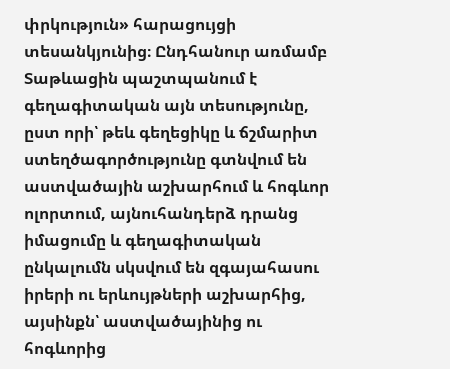փրկություն» հարացույցի տեսանկյունից։ Ընդհանուր առմամբ Տաթևացին պաշտպանում է գեղագիտական այն տեսությունը, ըստ որի՝ թեև գեղեցիկը և ճշմարիտ ստեղծագործությունը գտնվում են աստվածային աշխարհում և հոգևոր ոլորտում, այնուհանդերձ դրանց իմացումը և գեղագիտական ընկալումն սկսվում են զգայահասու իրերի ու երևույթների աշխարհից, այսինքն՝ աստվածայինից ու հոգևորից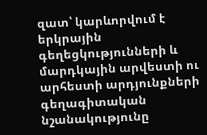զատ՝ կարևորվում է երկրային գեղեցկությունների և մարդկային արվեստի ու արհեստի արդյունքների գեղագիտական նշանակությունը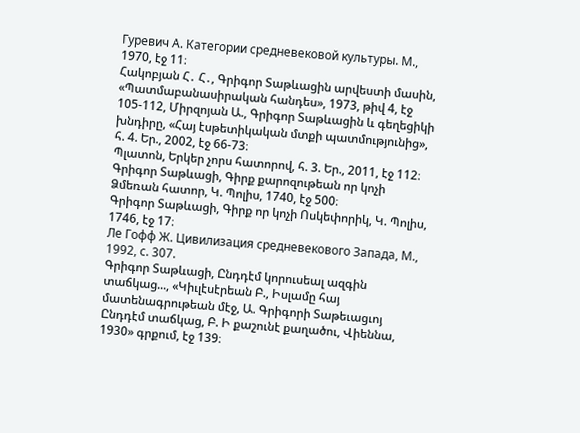Гуревич А. Категории средневековой культуры. М., 1970, էջ 11։
Հակոբյան Հ․ Հ․, Գրիգոր Տաթևացին արվեստի մասին, «Պատմաբանասիրական հանդես», 1973, թիվ 4, էջ 105-112, Միրզոյան Ա., Գրիգոր Տաթևացին և գեղեցիկի խնդիրը, «Հայ էսթետիկական մտքի պատմությունից», հ. 4. Եր., 2002, էջ 66-73։
Պլատոն, Երկեր չորս հատորով, հ. 3. Եր., 2011, էջ 112։
Գրիգոր Տաթևացի, Գիրք քարոզութեան որ կոչի Ձմեռան հատոր, Կ. Պոլիս, 1740, էջ 500։
Գրիգոր Տաթևացի, Գիրք որ կոչի Ոսկեփորիկ, Կ. Պոլիս, 1746, էջ 17։
Ле Гофф Ж. Цивилизация средневекового Запада, М., 1992, с. 307.
Գրիգոր Տաթևացի, Ընդդէմ կորուսեալ ազգին տաճկաց..., «Կիւլէսէրեան Բ., Իսլամը հայ մատենագրութեան մէջ, Ա. Գրիգորի Տաթեւացւոյ Ընդդէմ տաճկաց, Բ. Ի քաշունէ քաղածու, Վիեննա, 1930» գրքում, էջ 139։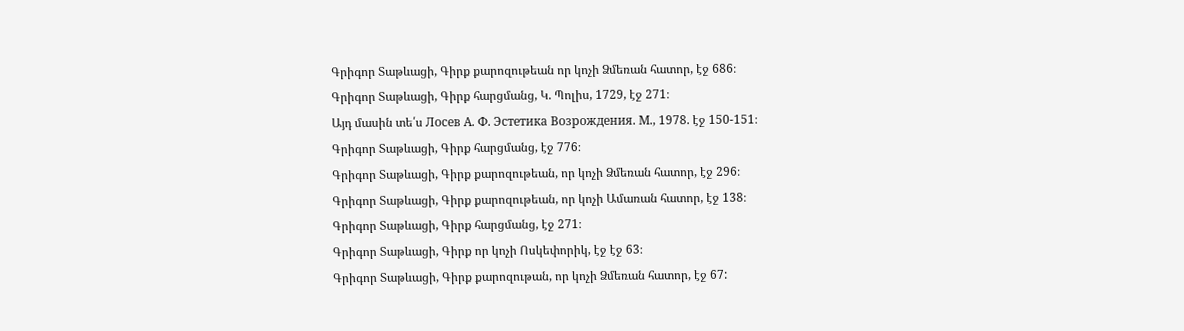Գրիգոր Տաթևացի, Գիրք քարոզութեան որ կոչի Ձմեռան հատոր, էջ 686։
Գրիգոր Տաթևացի, Գիրք հարցմանց, Կ. Պոլիս, 1729, էջ 271։
Այդ մասին տե՛ս Лосев А. Ф. Эстетика Возрождения. М., 1978. էջ 150-151։
Գրիգոր Տաթևացի, Գիրք հարցմանց, էջ 776։
Գրիգոր Տաթևացի, Գիրք քարոզութեան, որ կոչի Ձմեռան հատոր, էջ 296։
Գրիգոր Տաթևացի, Գիրք քարոզութեան, որ կոչի Ամառան հատոր, էջ 138։
Գրիգոր Տաթևացի, Գիրք հարցմանց, էջ 271։
Գրիգոր Տաթևացի, Գիրք որ կոչի Ոսկեփորիկ, էջ էջ 63։
Գրիգոր Տաթևացի, Գիրք քարոզութան, որ կոչի Ձմեռան հատոր, էջ 67: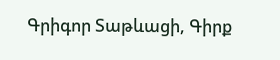Գրիգոր Տաթևացի, Գիրք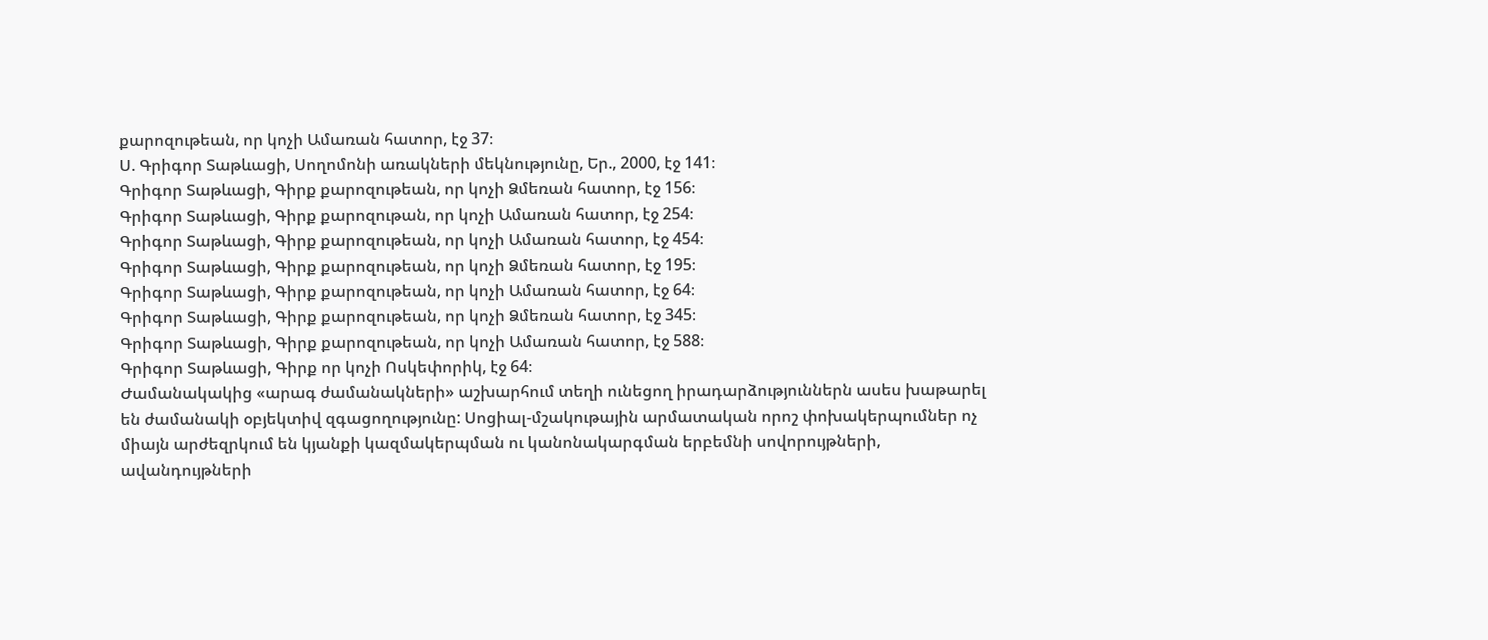քարոզութեան, որ կոչի Ամառան հատոր, էջ 37։
Ս. Գրիգոր Տաթևացի, Սողոմոնի առակների մեկնությունը, Եր., 2000, էջ 141։
Գրիգոր Տաթևացի, Գիրք քարոզութեան, որ կոչի Ձմեռան հատոր, էջ 156։
Գրիգոր Տաթևացի, Գիրք քարոզութան, որ կոչի Ամառան հատոր, էջ 254։
Գրիգոր Տաթևացի, Գիրք քարոզութեան, որ կոչի Ամառան հատոր, էջ 454։
Գրիգոր Տաթևացի, Գիրք քարոզութեան, որ կոչի Ձմեռան հատոր, էջ 195։
Գրիգոր Տաթևացի, Գիրք քարոզութեան, որ կոչի Ամառան հատոր, էջ 64։
Գրիգոր Տաթևացի, Գիրք քարոզութեան, որ կոչի Ձմեռան հատոր, էջ 345։
Գրիգոր Տաթևացի, Գիրք քարոզութեան, որ կոչի Ամառան հատոր, էջ 588։
Գրիգոր Տաթևացի, Գիրք որ կոչի Ոսկեփորիկ, էջ 64։
Ժամանակակից «արագ ժամանակների» աշխարհում տեղի ունեցող իրադարձություններն ասես խաթարել են ժամանակի օբյեկտիվ զգացողությունը: Սոցիալ-մշակութային արմատական որոշ փոխակերպումներ ոչ միայն արժեզրկում են կյանքի կազմակերպման ու կանոնակարգման երբեմնի սովորույթների, ավանդույթների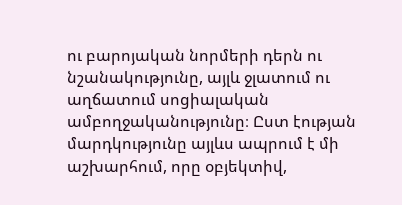ու բարոյական նորմերի դերն ու նշանակությունը, այլև ջլատում ու աղճատում սոցիալական ամբողջականությունը։ Ըստ էության մարդկությունը այլևս ապրում է մի աշխարհում, որը օբյեկտիվ,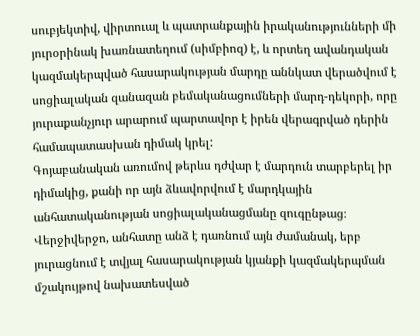սուբյեկտիվ, վիրտուալ և պատրանքային իրականությունների մի յուրօրինակ խառնատեղում (սիմբիոզ) է, և որտեղ ավանդական կազմակերպված հասարակության մարդը աննկատ վերածվում է սոցիալական զանազան բեմականացումների մարդ-դեկորի, որը յուրաքանչյուր արարում պարտավոր է իրեն վերագրված դերին համապատասխան դիմակ կրել:
Գոյաբանական առումով թերևս դժվար է մարդուն տարբերել իր դիմակից, քանի որ այն ձևավորվում է մարդկային անհատականության սոցիալականացմանը զուգընթաց։ Վերջիվերջո, անհատը անձ է դառնում այն ժամանակ, երբ յուրացնում է տվյալ հասարակության կյանքի կազմակերպման մշակույթով նախատեսված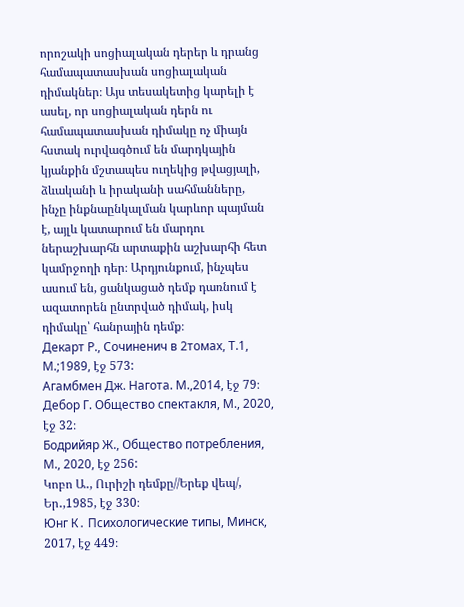որոշակի սոցիալական դերեր և դրանց համապատասխան սոցիալական դիմակներ։ Այս տեսակետից կարելի է ասել, որ սոցիալական դերն ու համապատասխան դիմակը ոչ միայն հստակ ուրվագծում են մարդկային կյանքին մշտապես ուղեկից թվացյալի, ձևականի և իրականի սահմանները, ինչը ինքնաընկալման կարևոր պայման է, այլև կատարում են մարդու ներաշխարհն արտաքին աշխարհի հետ կամրջողի դեր։ Արդյունքում, ինչպես ասում են, ցանկացած դեմք դառնում է ազատորեն ընտրված դիմակ, իսկ դիմակը՝ հանրային դեմք։
Декарт Р., Сочиненич в 2томах, Т.1, М.;1989, էջ 573:
Агамбмен Дж. Нагота. М.,2014, էջ 79։
Дебор Г. Общество спектакля, М., 2020, էջ 32։
Бодрийяр Ж., Общество потребления, М., 2020, էջ 256:
Կոբո Ա․, Ուրիշի դեմքը//Երեք վեպ/, Եր․,1985, էջ 330։
Юнг К․ Психологические типы, Минск, 2017, էջ 449։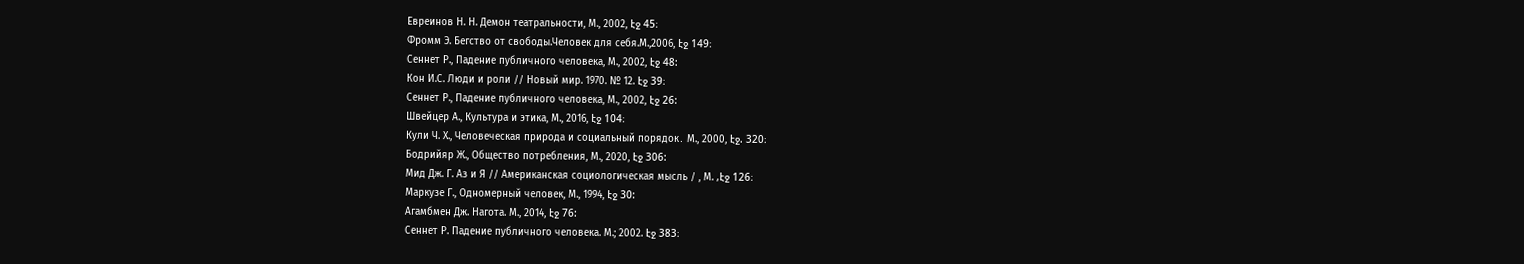Евреинов Н. Н. Демон театральности, М., 2002, էջ 45։
Фромм Э. Бегство от свободы.Человек для себя.М.,2006, էջ 149։
Сеннет Р., Падение публичного человека, М., 2002, էջ 48:
Кон И.С. Люди и роли // Новый мир. 1970. № 12. էջ 39։
Сеннет Р., Падение публичного человека, М., 2002, էջ 26:
Швейцер А., Культура и этика, М., 2016, էջ 104։
Кули Ч. Х., Человеческая природа и социальный порядок․ М., 2000, էջ. 320։
Бодрийяр Ж., Общество потребления, М., 2020, էջ 306:
Мид Дж. Г. Аз и Я // Американская социологическая мысль / , М. ,էջ 126։
Маркузе Г., Одномерный человек, М., 1994, էջ 30:
Агамбмен Дж. Нагота. М., 2014, էջ 76:
Сеннет Р. Падение публичного человека. М.; 2002. էջ 383։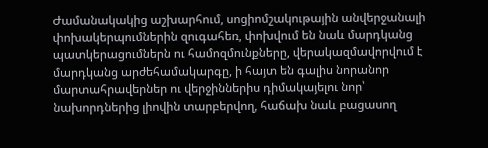Ժամանակակից աշխարհում, սոցիոմշակութային անվերջանալի փոխակերպումներին զուգահեռ, փոխվում են նաև մարդկանց պատկերացումներն ու համոզմունքները, վերակազմավորվում է մարդկանց արժեհամակարգը, ի հայտ են գալիս նորանոր մարտահրավերներ ու վերջիններիս դիմակայելու նոր՝ նախորդներից լիովին տարբերվող, հաճախ նաև բացասող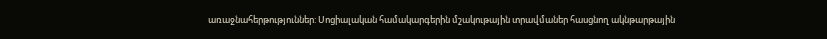առաջնահերթություններ: Սոցիալական համակարգերին մշակութային տրավմաներ հասցնող ակնթարթային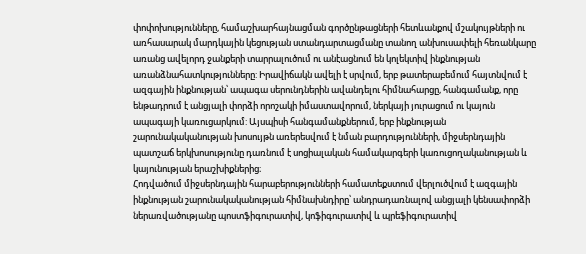փոփոխությունները, համաշխարհայնացման գործընթացների հետևանքով մշակույթների ու առհասարակ մարդկային կեցության ստանդարտացմանը տանող անխուսափելի հեռանկարը առանց ավելորդ ջանքերի տարրալուծում ու անէացնում են կոլեկտիվ ինքնության առանձնահատկությունները: Իրավիճակն ավելի է սրվում, երբ թատերաբեմում հայտնվում է ազգային ինքնության՝ ապագա սերունդներին ավանդելու հիմնահարցը, հանգամանք, որը ենթադրում է անցյալի փորձի որոշակի իմաստավորում, ներկայի յուրացում ու կայուն ապագայի կառուցարկում: Այսպիսի հանգամանքներում, երբ ինքնության շարունակականության խոսույթն առերեսվում է նման բարդությունների, միջսերնդային պատշաճ երկխոսությունը դառնում է սոցիալական համակարգերի կառուցողականության և կայունության երաշխիքներից։
Հոդվածում միջսերնդային հարաբերությունների համատեքստում վերլուծվում է ազգային ինքնության շարունակականության հիմնախնդիրը՝ անդրադառնալով անցյալի կենսափորձի ներառվածությանը պոստֆիգուրատիվ, կոֆիգուրատիվ և պրեֆիգուրատիվ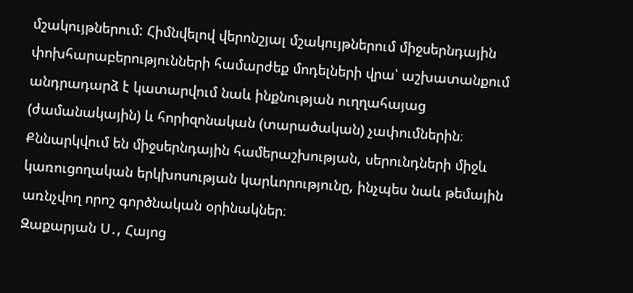մշակույթներում: Հիմնվելով վերոնշյալ մշակույթներում միջսերնդային փոխհարաբերությունների համարժեք մոդելների վրա՝ աշխատանքում անդրադարձ է կատարվում նաև ինքնության ուղղահայաց (ժամանակային) և հորիզոնական (տարածական) չափումներին։ Քննարկվում են միջսերնդային համերաշխության, սերունդների միջև կառուցողական երկխոսության կարևորությունը, ինչպես նաև թեմային առնչվող որոշ գործնական օրինակներ։
Զաքարյան Ս․, Հայոց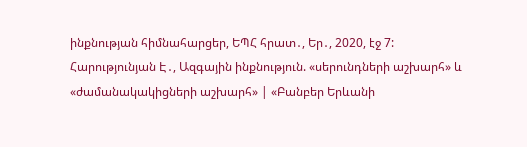ինքնության հիմնահարցեր, ԵՊՀ հրատ․, Եր․, 2020, էջ 7:
Հարությունյան Է․, Ազգային ինքնություն. «սերունդների աշխարհ» և «ժամանակակիցների աշխարհ» | «Բանբեր Երևանի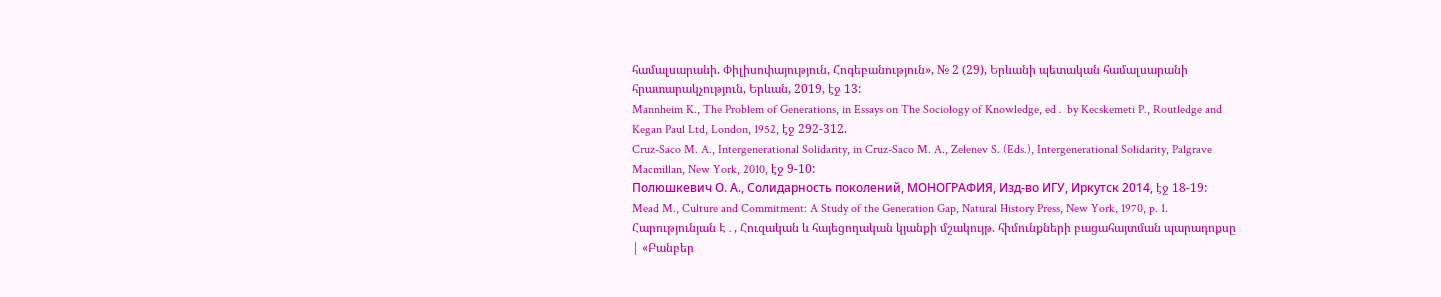համալսարանի. Փիլիսոփայություն, Հոգեբանություն», № 2 (29), Երևանի պետական համալսարանի հրատարակչություն, Երևան, 2019, էջ 13:
Mannheim K., The Problem of Generations, in Essays on The Sociology of Knowledge, ed․ by Kecskemeti P., Routledge and Kegan Paul Ltd, London, 1952, էջ 292-312.
Cruz-Saco M. A., Intergenerational Solidarity, in Cruz-Saco M. A., Zelenev S. (Eds.), Intergenerational Solidarity, Palgrave Macmillan, New York, 2010, էջ 9-10:
Полюшкевич О. А., Солидарность поколений, МОНОГРАФИЯ, Изд-во ИГУ, Иркутск 2014, էջ 18-19:
Mead M., Culture and Commitment: A Study of the Generation Gap, Natural History Press, New York, 1970, p. 1.
Հարությունյան Է․, Հուզական և հայեցողական կյանքի մշակույթ. հիմունքների բացահայտման պարադոքսը | «Բանբեր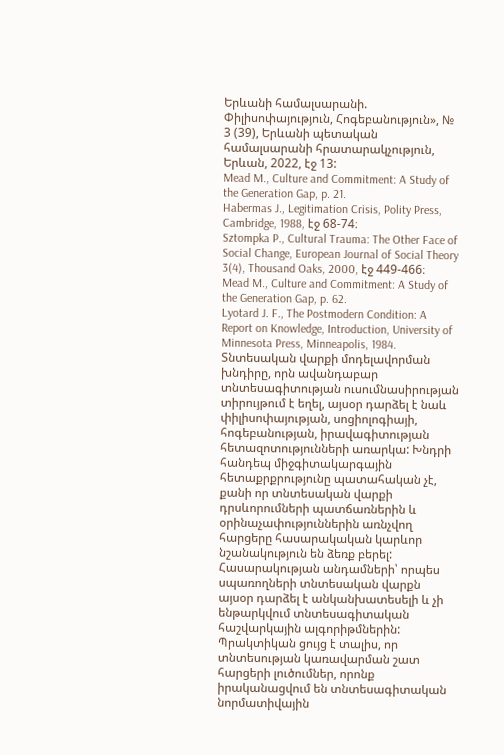Երևանի համալսարանի. Փիլիսոփայություն, Հոգեբանություն», № 3 (39), Երևանի պետական համալսարանի հրատարակչություն, Երևան, 2022, էջ 13:
Mead M., Culture and Commitment: A Study of the Generation Gap, p. 21.
Habermas J., Legitimation Crisis, Polity Press, Cambridge, 1988, էջ 68-74։
Sztompka P., Cultural Trauma: The Other Face of Social Change, European Journal of Social Theory 3(4), Thousand Oaks, 2000, էջ 449-466։
Mead M., Culture and Commitment: A Study of the Generation Gap, p. 62.
Lyotard J. F., The Postmodern Condition: A Report on Knowledge, Introduction, University of Minnesota Press, Minneapolis, 1984.
Տնտեսական վարքի մոդելավորման խնդիրը, որն ավանդաբար տնտեսագիտության ուսումնասիրության տիրույթում է եղել, այսօր դարձել է նաև փիլիսոփայության, սոցիոլոգիայի, հոգեբանության, իրավագիտության հետազոտությունների առարկա: Խնդրի հանդեպ միջգիտակարգային հետաքրքրությունը պատահական չէ, քանի որ տնտեսական վարքի դրսևորումների պատճառներին և օրինաչափություններին առնչվող հարցերը հասարակական կարևոր նշանակություն են ձեռք բերել: Հասարակության անդամների՝ որպես սպառողների տնտեսական վարքն այսօր դարձել է անկանխատեսելի և չի ենթարկվում տնտեսագիտական հաշվարկային ալգորիթմներին: Պրակտիկան ցույց է տալիս, որ տնտեսության կառավարման շատ հարցերի լուծումներ, որոնք իրականացվում են տնտեսագիտական նորմատիվային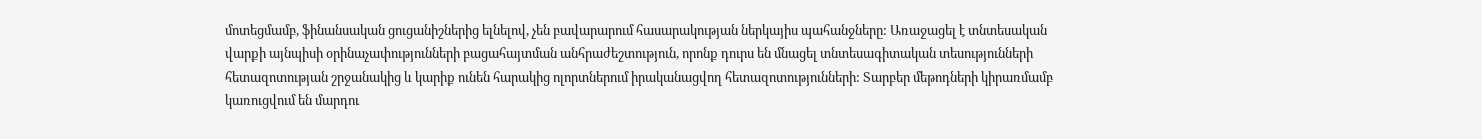մոտեցմամբ, ֆինանսական ցուցանիշներից ելնելով, չեն բավարարում հասարակության ներկայիս պահանջները: Առաջացել է տնտեսական վարքի այնպիսի օրինաչափությունների բացահայտման անհրաժեշտություն, որոնք դուրս են մնացել տնտեսագիտական տեսությունների հետազոտության շրջանակից և կարիք ունեն հարակից ոլորտներում իրականացվող հետազոտությունների: Տարբեր մեթոդների կիրառմամբ կառուցվում են մարդու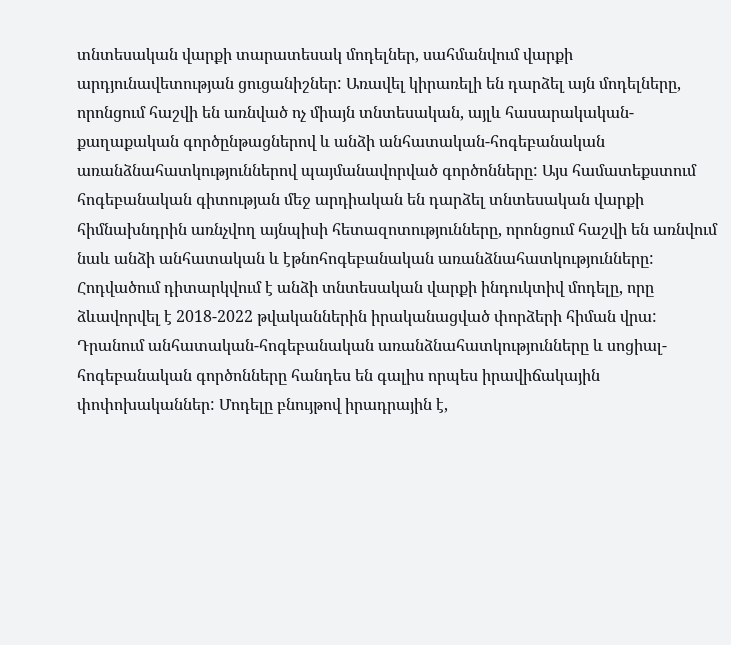տնտեսական վարքի տարատեսակ մոդելներ, սահմանվում վարքի արդյունավետության ցուցանիշներ: Առավել կիրառելի են դարձել այն մոդելները, որոնցում հաշվի են առնված ոչ միայն տնտեսական, այլև հասարակական-քաղաքական գործընթացներով և անձի անհատական-հոգեբանական առանձնահատկություններով պայմանավորված գործոնները: Այս համատեքստում հոգեբանական գիտության մեջ արդիական են դարձել տնտեսական վարքի հիմնախնդրին առնչվող այնպիսի հետազոտությունները, որոնցում հաշվի են առնվում նաև անձի անհատական և էթնոհոգեբանական առանձնահատկությունները:
Հոդվածում դիտարկվում է անձի տնտեսական վարքի ինդուկտիվ մոդելը, որը ձևավորվել է 2018-2022 թվականներին իրականացված փորձերի հիման վրա: Դրանում անհատական-հոգեբանական առանձնահատկությունները և սոցիալ-հոգեբանական գործոնները հանդես են գալիս որպես իրավիճակային փոփոխականներ: Մոդելը բնույթով իրադրային է,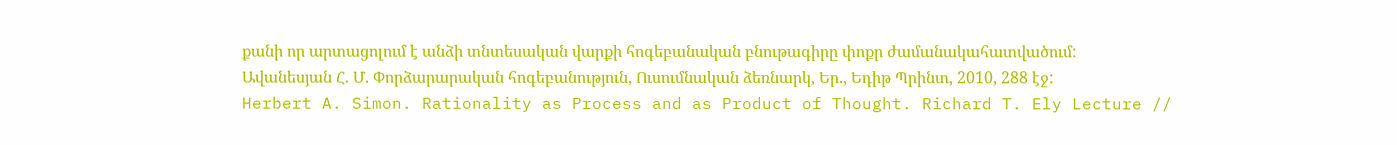քանի որ արտացոլում է անձի տնտեսական վարքի հոգեբանական բնութագիրը փոքր ժամանակահատվածում:
Ավանեսյան Հ. Մ. Փորձարարական հոգեբանություն, Ուսումնական ձեռնարկ, Եր., Եդիթ Պրինտ, 2010, 288 էջ:
Herbert A. Simon. Rationality as Process and as Product of Thought. Richard T. Ely Lecture //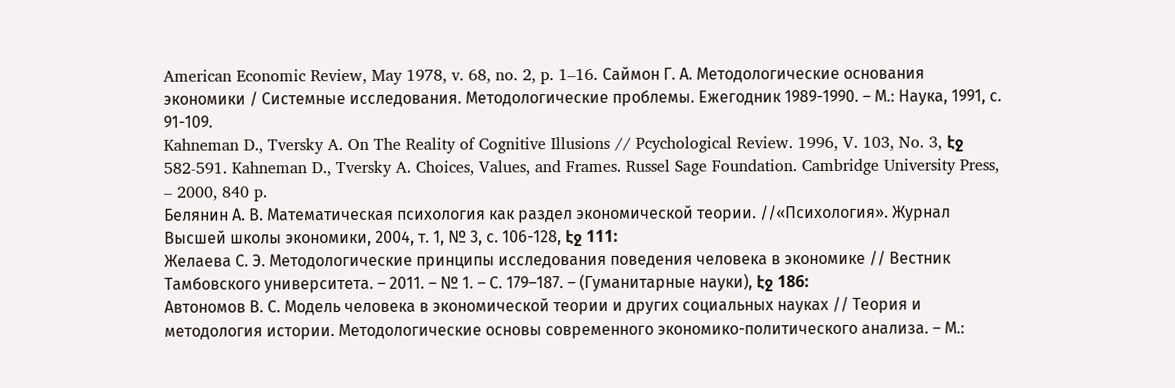American Economic Review, May 1978, v. 68, no. 2, p. 1–16. Саймон Г. А. Методологические основания экономики / Системные исследования. Методологические проблемы. Ежегодник 1989-1990. – М.: Наука, 1991, с. 91-109.
Kahneman D., Tversky A. On The Reality of Cognitive Illusions // Pcychological Review. 1996, V. 103, No. 3, էջ 582-591. Kahneman D., Tversky A. Choices, Values, and Frames. Russel Sage Foundation. Cambridge University Press, – 2000, 840 p.
Белянин А. В. Математическая психология как раздел экономической теории. //«Психология». Журнал Высшей школы экономики, 2004, т. 1, № 3, с. 106-128, էջ 111:
Желаева С. Э. Методологические принципы исследования поведения человека в экономике // Вестник Тамбовского университета. – 2011. – № 1. – С. 179–187. – (Гуманитарные науки), էջ 186:
Автономов В. С. Модель человека в экономической теории и других социальных науках // Теория и методология истории. Методологические основы современного экономико-политического анализа. – М.: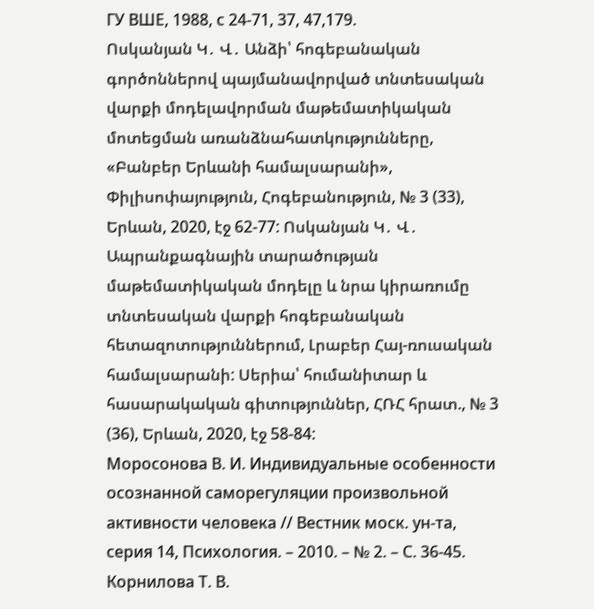ГУ ВШЕ, 1988, с 24-71, 37, 47,179.
Ոսկանյան Կ․ Վ․ Անձի՝ հոգեբանական գործոններով պայմանավորված տնտեսական վարքի մոդելավորման մաթեմատիկական մոտեցման առանձնահատկությունները, «Բանբեր Երևանի համալսարանի», Փիլիսոփայություն, Հոգեբանություն, № 3 (33), Երևան, 2020, էջ 62-77: Ոսկանյան Կ․ Վ․ Ապրանքագնային տարածության մաթեմատիկական մոդելը և նրա կիրառումը տնտեսական վարքի հոգեբանական հետազոտություններում, Լրաբեր Հայ-ռուսական համալսարանի: Սերիա՝ հումանիտար և հասարակական գիտություններ, ՀՌՀ հրատ., № 3 (36), Երևան, 2020, էջ 58-84:
Моросонова В. И. Индивидуальные особенности осознанной саморегуляции произвольной активности человека // Вестник моск. ун-та, серия 14, Психология. – 2010. – № 2. – С. 36-45.
Корнилова Т. В.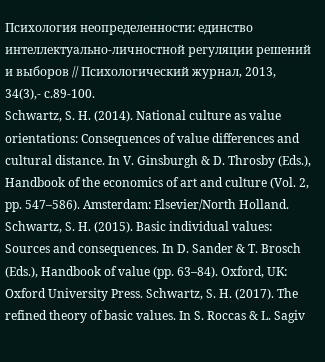Психология неопределенности: единство интеллектуально-личностной регуляции решений и выборов // Психологический журнал, 2013, 34(3),- с.89-100.
Schwartz, S. H. (2014). National culture as value orientations: Consequences of value differences and cultural distance. In V. Ginsburgh & D. Throsby (Eds.), Handbook of the economics of art and culture (Vol. 2, pp. 547–586). Amsterdam: Elsevier/North Holland. Schwartz, S. H. (2015). Basic individual values: Sources and consequences. In D. Sander & T. Brosch (Eds.), Handbook of value (pp. 63–84). Oxford, UK: Oxford University Press. Schwartz, S. H. (2017). The refined theory of basic values. In S. Roccas & L. Sagiv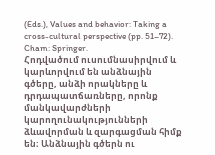(Eds.), Values and behavior: Taking a cross-cultural perspective (pp. 51–72). Cham: Springer.
Հոդվածում ուսումնասիրվում և կարևորվում են անձնային գծերը, անձի որակները և դրդապատճառները, որոնք մանկավարժների կարողունակությունների ձևավորման և զարգացման հիմք են։ Անձնային գծերն ու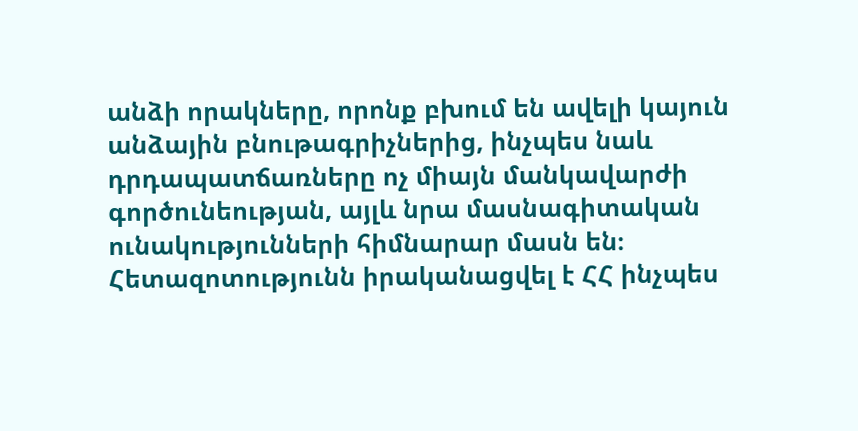անձի որակները, որոնք բխում են ավելի կայուն անձային բնութագրիչներից, ինչպես նաև դրդապատճառները ոչ միայն մանկավարժի գործունեության, այլև նրա մասնագիտական ունակությունների հիմնարար մասն են։
Հետազոտությունն իրականացվել է ՀՀ ինչպես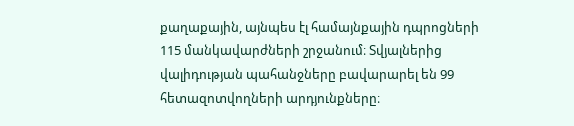քաղաքային, այնպես էլ համայնքային դպրոցների 115 մանկավարժների շրջանում։ Տվյալներից վալիդության պահանջները բավարարել են 99 հետազոտվողների արդյունքները։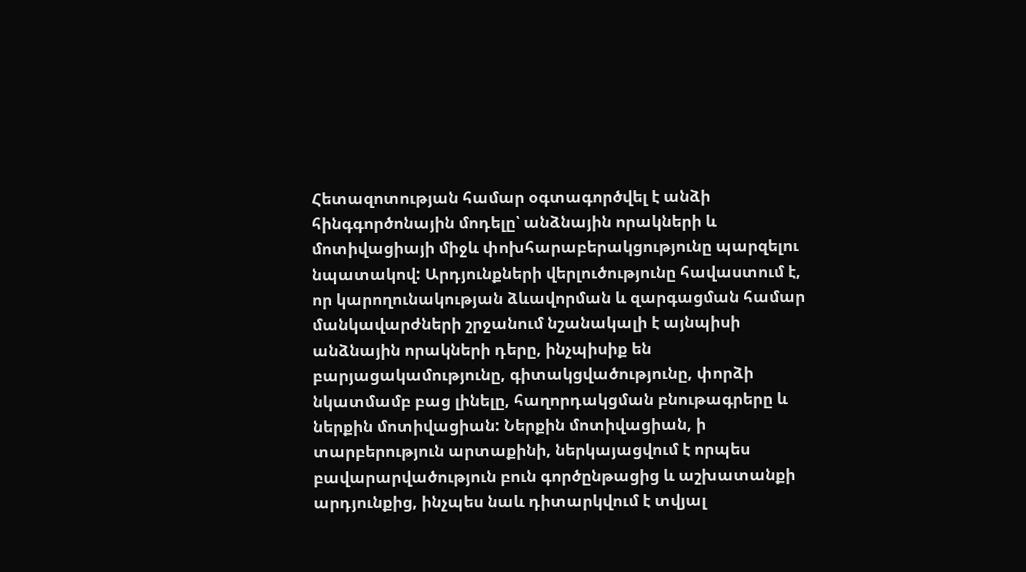Հետազոտության համար օգտագործվել է անձի հինգգործոնային մոդելը՝ անձնային որակների և մոտիվացիայի միջև փոխհարաբերակցությունը պարզելու նպատակով: Արդյունքների վերլուծությունը հավաստում է, որ կարողունակության ձևավորման և զարգացման համար մանկավարժների շրջանում նշանակալի է այնպիսի անձնային որակների դերը, ինչպիսիք են բարյացակամությունը, գիտակցվածությունը, փորձի նկատմամբ բաց լինելը, հաղորդակցման բնութագրերը և ներքին մոտիվացիան: Ներքին մոտիվացիան, ի տարբերություն արտաքինի, ներկայացվում է որպես բավարարվածություն բուն գործընթացից և աշխատանքի արդյունքից, ինչպես նաև դիտարկվում է տվյալ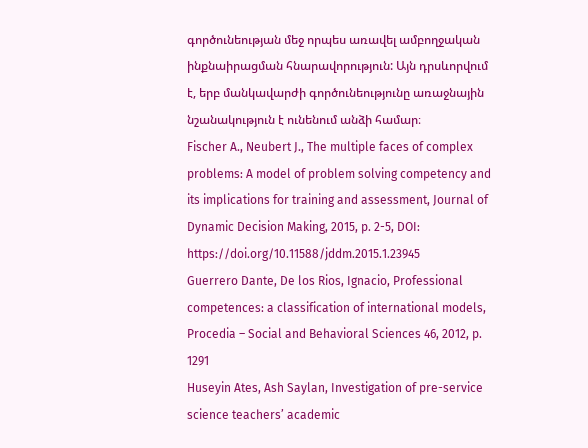գործունեության մեջ որպես առավել ամբողջական ինքնաիրացման հնարավորություն: Այն դրսևորվում է, երբ մանկավարժի գործունեությունը առաջնային նշանակություն է ունենում անձի համար։
Fischer A., Neubert J., The multiple faces of complex problems: A model of problem solving competency and its implications for training and assessment, Journal of Dynamic Decision Making, 2015, p. 2-5, DOI: https://doi.org/10.11588/jddm.2015.1.23945
Guerrero Dante, De los Rios, Ignacio, Professional competences: a classification of international models, Procedia – Social and Behavioral Sciences 46, 2012, p. 1291
Huseyin Ates, Ash Saylan, Investigation of pre-service science teachers’ academic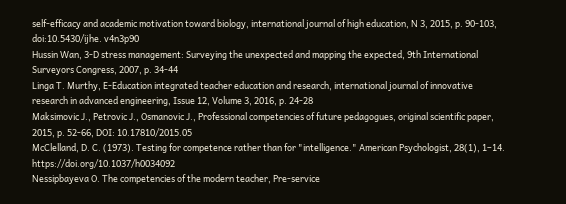self-efficacy and academic motivation toward biology, international journal of high education, N 3, 2015, p. 90-103, doi:10.5430/ijhe. v4n3p90
Hussin Wan, 3-D stress management: Surveying the unexpected and mapping the expected, 9th International Surveyors Congress, 2007, p. 34-44
Linga T. Murthy, E-Education integrated teacher education and research, international journal of innovative research in advanced engineering, Issue 12, Volume 3, 2016, p. 24-28
Maksimovic J., Petrovic J., Osmanovic J., Professional competencies of future pedagogues, original scientific paper, 2015, p. 52-66, DOI: 10.17810/2015.05
McClelland, D. C. (1973). Testing for competence rather than for "intelligence." American Psychologist, 28(1), 1–14. https://doi.org/10.1037/h0034092
Nessipbayeva O. The competencies of the modern teacher, Pre-service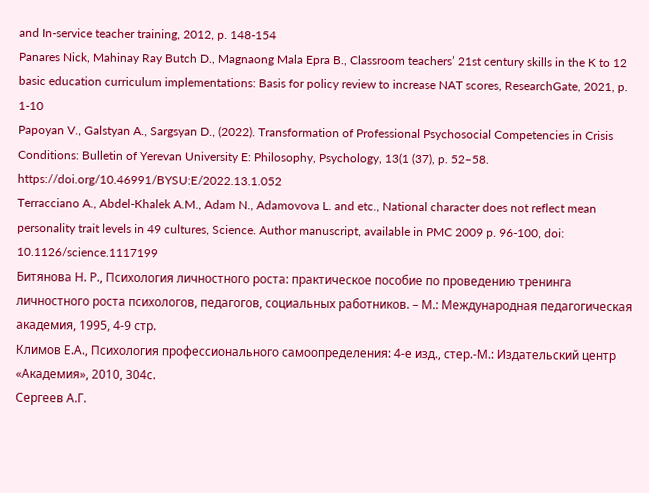and In-service teacher training, 2012, p. 148-154
Panares Nick, Mahinay Ray Butch D., Magnaong Mala Epra B., Classroom teachers’ 21st century skills in the K to 12 basic education curriculum implementations: Basis for policy review to increase NAT scores, ResearchGate, 2021, p. 1-10
Papoyan V., Galstyan A., Sargsyan D., (2022). Transformation of Professional Psychosocial Competencies in Crisis Conditions: Bulletin of Yerevan University E: Philosophy, Psychology, 13(1 (37), p. 52–58. https://doi.org/10.46991/BYSU:E/2022.13.1.052
Terracciano A., Abdel-Khalek A.M., Adam N., Adamovova L. and etc., National character does not reflect mean personality trait levels in 49 cultures, Science. Author manuscript, available in PMC 2009 p. 96-100, doi: 10.1126/science.1117199
Битянова Н. Р., Психология личностного роста: практическое пособие по проведению тренинга личностного роста психологов, педагогов, социальных работников. – М.: Международная педагогическая академия, 1995, 4-9 стр.
Климов Е.А., Психология профессионального самоопределения: 4-е изд., стер.-М.: Издательский центр «Академия», 2010, 304с.
Сергеев А.Г.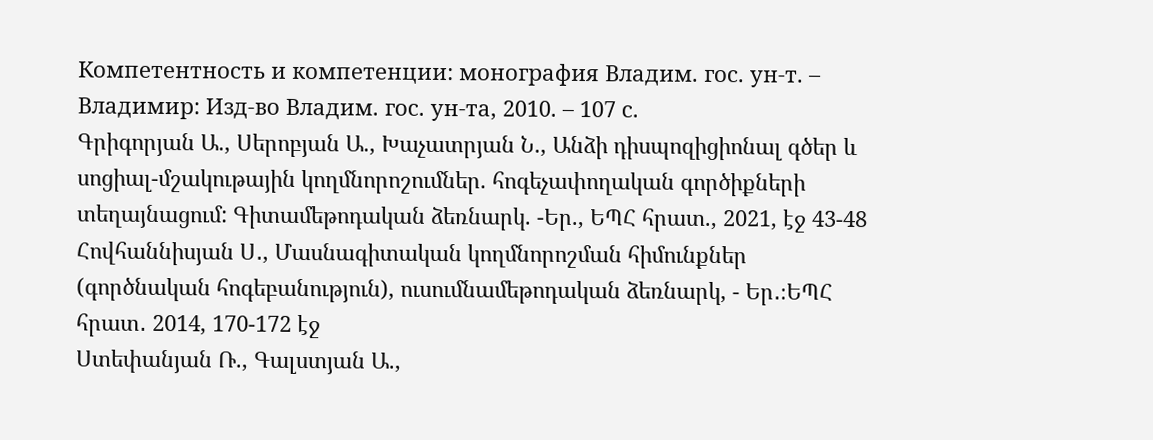Компетентность и компетенции: монография Владим. гос. ун-т. – Владимир: Изд-во Владим. гос. ун-та, 2010. – 107 с.
Գրիգորյան Ա., Սերոբյան Ա., Խաչատրյան Ն., Անձի դիսպոզիցիոնալ գծեր և սոցիալ-մշակութային կողմնորոշումներ. հոգեչափողական գործիքների տեղայնացում: Գիտամեթոդական ձեռնարկ. -Եր., ԵՊՀ հրատ., 2021, էջ 43-48
Հովհաննիսյան Ս․, Մասնագիտական կողմնորոշման հիմունքներ (գործնական հոգեբանություն), ուսումնամեթոդական ձեռնարկ, - Եր․։ԵՊՀ հրատ․ 2014, 170-172 էջ
Ստեփանյան Ռ., Գալստյան Ա.,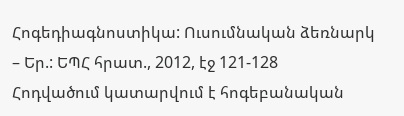Հոգեդիագնոստիկա: Ուսումնական ձեռնարկ – Եր.: ԵՊՀ հրատ., 2012, էջ 121-128
Հոդվածում կատարվում է հոգեբանական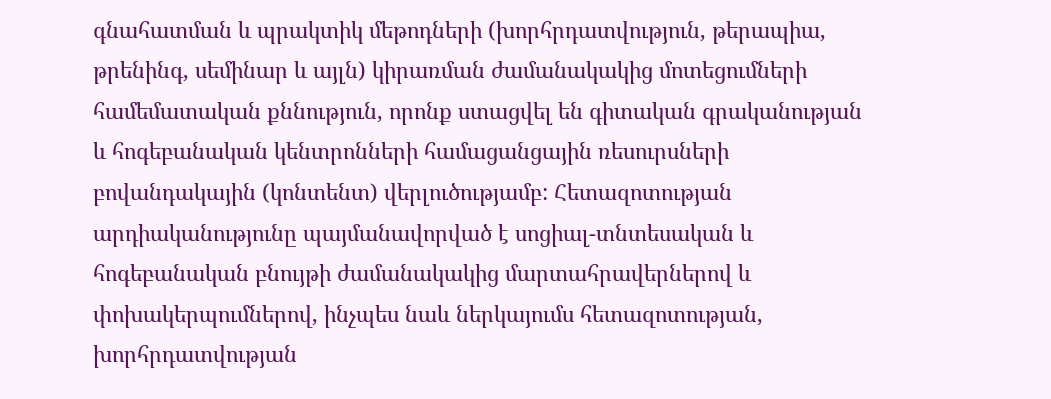գնահատման և պրակտիկ մեթոդների (խորհրդատվություն, թերապիա, թրենինգ, սեմինար և այլն) կիրառման ժամանակակից մոտեցումների համեմատական քննություն, որոնք ստացվել են գիտական գրականության և հոգեբանական կենտրոնների համացանցային ռեսուրսների բովանդակային (կոնտենտ) վերլուծությամբ: Հետազոտության արդիականությունը պայմանավորված է սոցիալ-տնտեսական և հոգեբանական բնույթի ժամանակակից մարտահրավերներով և փոխակերպումներով, ինչպես նաև ներկայումս հետազոտության, խորհրդատվության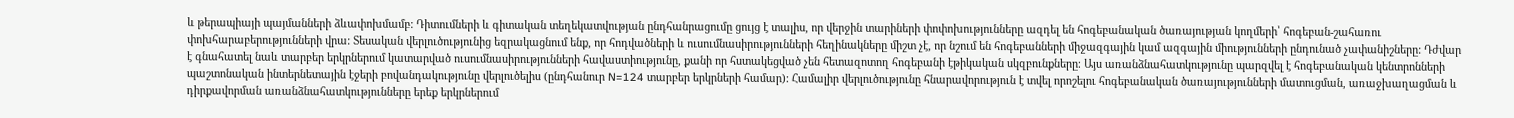և թերապիայի պայմանների ձևափոխմամբ: Դիտումների և գիտական տեղեկատվության ընդհանրացումը ցույց է տալիս, որ վերջին տարիների փոփոխությունները ազդել են հոգեբանական ծառայության կողմերի՝ հոգեբան-շահառու փոխհարաբերությունների վրա: Տեսական վերլուծությունից եզրակացնում ենք, որ հոդվածների և ուսումնասիրությունների հեղինակները միշտ չէ, որ նշում են հոգեբանների միջազգային կամ ազգային միությունների ընդունած չափանիշները: Դժվար է գնահատել նաև տարբեր երկրներում կատարված ուսումնասիրությունների հավաստիությունը, քանի որ հստակեցված չեն հետազոտող հոգեբանի էթիկական սկզբունքները։ Այս առանձնահատկությունը պարզվել է հոգեբանական կենտրոնների պաշտոնական ինտերնետային էջերի բովանդակությունը վերլուծելիս (ընդհանուր N=124 տարբեր երկրների համար): Համալիր վերլուծությունը հնարավորություն է տվել որոշելու հոգեբանական ծառայությունների մատուցման, առաջխաղացման և դիրքավորման առանձնահատկությունները երեք երկրներում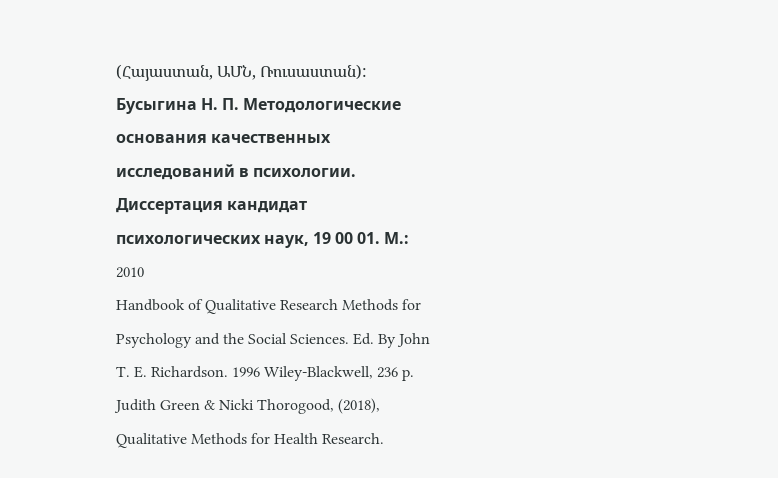(Հայաստան, ԱՄՆ, Ռուսաստան):
Бусыгина Н. П. Методологические основания качественных исследований в психологии. Диссертация кандидат психологических наук, 19 00 01. М.: 2010
Handbook of Qualitative Research Methods for Psychology and the Social Sciences. Ed. By John T. E. Richardson. 1996 Wiley-Blackwell, 236 p.
Judith Green & Nicki Thorogood, (2018), Qualitative Methods for Health Research.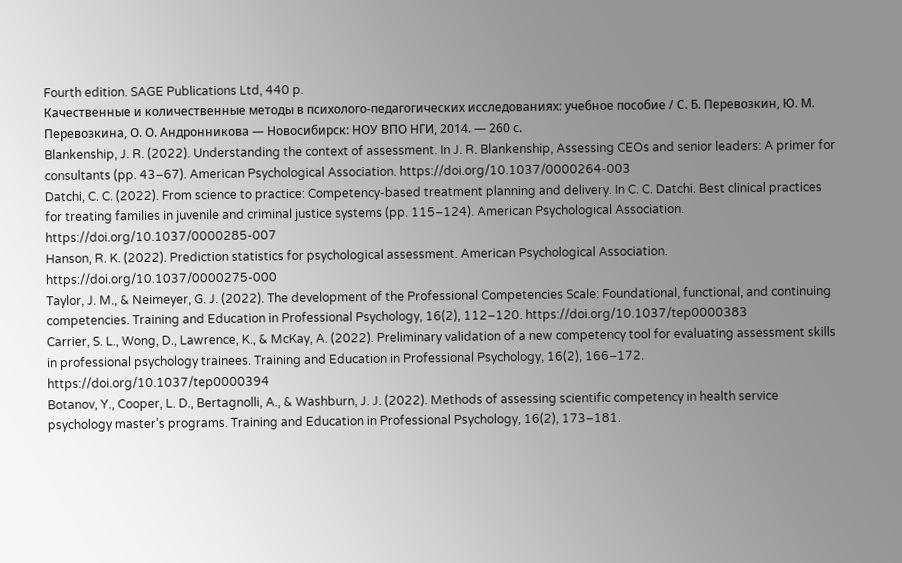Fourth edition. SAGE Publications Ltd, 440 p.
Качественные и количественные методы в психолого-педагогических исследованиях: учебное пособие / С. Б. Перевозкин, Ю. М. Перевозкина, О. О. Андронникова — Новосибирск: НОУ ВПО НГИ, 2014. — 260 с.
Blankenship, J. R. (2022). Understanding the context of assessment. In J. R. Blankenship, Assessing CEOs and senior leaders: A primer for consultants (pp. 43–67). American Psychological Association. https://doi.org/10.1037/0000264-003
Datchi, C. C. (2022). From science to practice: Competency-based treatment planning and delivery. In C. C. Datchi. Best clinical practices for treating families in juvenile and criminal justice systems (pp. 115–124). American Psychological Association. https://doi.org/10.1037/0000285-007
Hanson, R. K. (2022). Prediction statistics for psychological assessment. American Psychological Association. https://doi.org/10.1037/0000275-000
Taylor, J. M., & Neimeyer, G. J. (2022). The development of the Professional Competencies Scale: Foundational, functional, and continuing competencies. Training and Education in Professional Psychology, 16(2), 112–120. https://doi.org/10.1037/tep0000383
Carrier, S. L., Wong, D., Lawrence, K., & McKay, A. (2022). Preliminary validation of a new competency tool for evaluating assessment skills in professional psychology trainees. Training and Education in Professional Psychology, 16(2), 166–172. https://doi.org/10.1037/tep0000394
Botanov, Y., Cooper, L. D., Bertagnolli, A., & Washburn, J. J. (2022). Methods of assessing scientific competency in health service psychology master’s programs. Training and Education in Professional Psychology, 16(2), 173–181.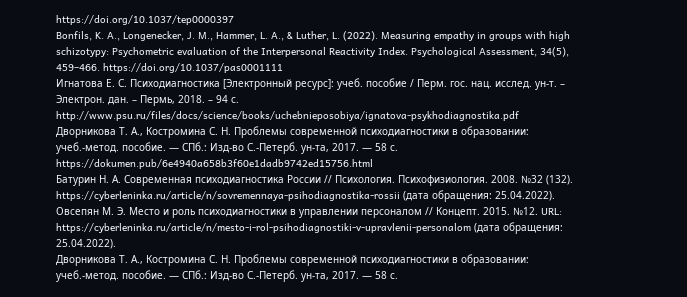https://doi.org/10.1037/tep0000397
Bonfils, K. A., Longenecker, J. M., Hammer, L. A., & Luther, L. (2022). Measuring empathy in groups with high schizotypy: Psychometric evaluation of the Interpersonal Reactivity Index. Psychological Assessment, 34(5), 459–466. https://doi.org/10.1037/pas0001111
Игнатова Е. С. Психодиагностика [Электронный ресурс]: учеб. пособие / Перм. гос. нац. исслед. ун-т. – Электрон. дан. – Пермь, 2018. – 94 с. http://www.psu.ru/files/docs/science/books/uchebnieposobiya/ignatova-psykhodiagnostika.pdf
Дворникова Т. А., Костромина С. Н. Проблемы современной психодиагностики в образовании: учеб.-метод. пособие. — СПб.: Изд-во С.-Петерб. ун-та, 2017. — 58 с. https://dokumen.pub/6e4940a658b3f60e1dadb9742ed15756.html
Батурин Н. А. Современная психодиагностика России // Психология. Психофизиология. 2008. №32 (132). https://cyberleninka.ru/article/n/sovremennaya-psihodiagnostika-rossii (дата обращения: 25.04.2022).
Овсепян М. Э. Место и роль психодиагностики в управлении персоналом // Концепт. 2015. №12. URL: https://cyberleninka.ru/article/n/mesto-i-rol-psihodiagnostiki-v-upravlenii-personalom (дата обращения: 25.04.2022).
Дворникова Т. А., Костромина С. Н. Проблемы современной психодиагностики в образовании: учеб.-метод. пособие. — СПб.: Изд-во С.-Петерб. ун-та, 2017. — 58 с.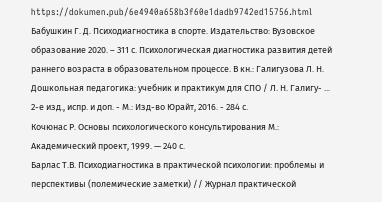https://dokumen.pub/6e4940a658b3f60e1dadb9742ed15756.html
Бабушкин Г. Д. Психодиагностика в спорте. Издательство: Вузовское образование 2020. – 311 с. Психологическая диагностика развития детей раннего возраста в образовательном процессе. В кн.: Галигузова Л. Н. Дошкольная педагогика: учебник и практикум для СПО / Л. Н. Галигу- ... 2-е изд., испр. и доп. - М.: Изд-во Юрайт, 2016. - 284 с.
Кочюнас Р. Основы психологического консультирования М.: Академический проект, 1999. — 240 с.
Барлас Т.В. Психодиагностика в практической психологии: проблемы и перспективы (полемические заметки) // Журнал практической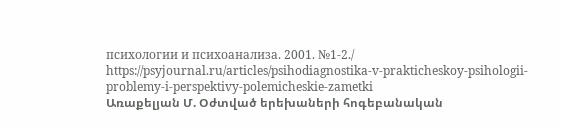психологии и психоанализа. 2001. №1-2./ https://psyjournal.ru/articles/psihodiagnostika-v-prakticheskoy-psihologii-problemy-i-perspektivy-polemicheskie-zametki
Առաքելյան Մ. Օժտված երեխաների հոգեբանական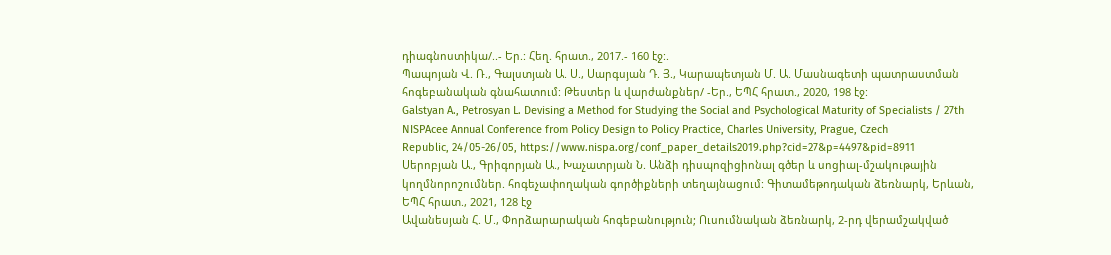դիագնոստիկա/..- Եր.: Հեղ. հրատ., 2017.- 160 էջ:.
Պապոյան Վ. Ռ., Գալստյան Ա. Ս., Սարգսյան Դ. Յ., Կարապետյան Մ. Ա. Մասնագետի պատրաստման հոգեբանական գնահատում: Թեստեր և վարժանքներ/ -Եր., ԵՊՀ հրատ., 2020, 198 էջ:
Galstyan A., Petrosyan L. Devising a Method for Studying the Social and Psychological Maturity of Specialists / 27th NISPAcee Annual Conference from Policy Design to Policy Practice, Charles University, Prague, Czech
Republic, 24/05-26/05, https://www.nispa.org/conf_paper_details2019.php?cid=27&p=4497&pid=8911
Սերոբյան Ա., Գրիգորյան Ա., Խաչատրյան Ն. Անձի դիսպոզիցիոնալ գծեր և սոցիալ-մշակութային կողմնորոշումներ. հոգեչափողական գործիքների տեղայնացում: Գիտամեթոդական ձեռնարկ, Երևան, ԵՊՀ հրատ., 2021, 128 էջ
Ավանեսյան Հ. Մ., Փորձարարական հոգեբանություն; Ուսումնական ձեռնարկ, 2-րդ վերամշակված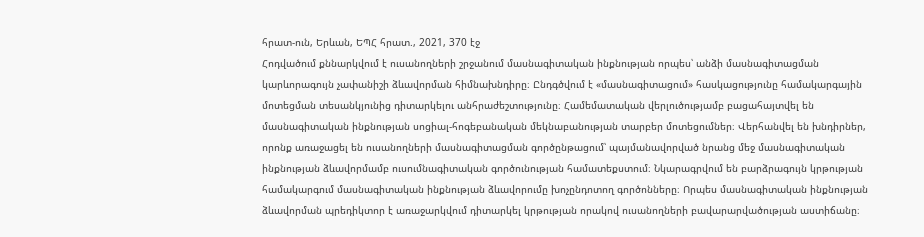հրատ-ուն, Երևան, ԵՊՀ հրատ., 2021, 370 էջ
Հոդվածում քննարկվում է ուսանողների շրջանում մասնագիտական ինքնության որպես՝ անձի մասնագիտացման կարևորագույն չափանիշի ձևավորման հիմնախնդիրը։ Ընդգծվում է «մասնագիտացում» հասկացությունը համակարգային մոտեցման տեսանկյունից դիտարկելու անհրաժեշտությունը։ Համեմատական վերլուծությամբ բացահայտվել են մասնագիտական ինքնության սոցիալ-հոգեբանական մեկնաբանության տարբեր մոտեցումներ։ Վերհանվել են խնդիրներ, որոնք առաջացել են ուսանողների մասնագիտացման գործընթացում՝ պայմանավորված նրանց մեջ մասնագիտական ինքնության ձևավորմամբ ուսումնագիտական գործունության համատեքստում։ Նկարագրվում են բարձրագույն կրթության համակարգում մասնագիտական ինքնության ձևավորումը խոչընդոտող գործոնները։ Որպես մասնագիտական ինքնության ձևավորման պրեդիկտոր է առաջարկվում դիտարկել կրթության որակով ուսանողների բավարարվածության աստիճանը։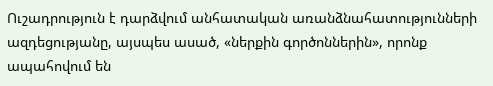Ուշադրություն է դարձվում անհատական առանձնահատությունների ազդեցությանը, այսպես ասած, «ներքին գործոններին», որոնք ապահովում են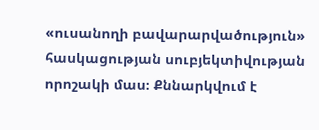«ուսանողի բավարարվածություն» հասկացության սուբյեկտիվության որոշակի մաս։ Քննարկվում է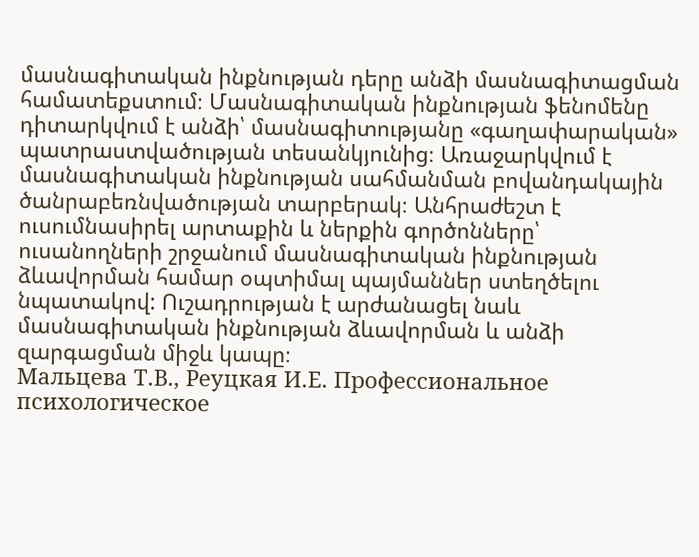մասնագիտական ինքնության դերը անձի մասնագիտացման համատեքստում։ Մասնագիտական ինքնության ֆենոմենը դիտարկվում է անձի՝ մասնագիտությանը «գաղափարական» պատրաստվածության տեսանկյունից։ Առաջարկվում է մասնագիտական ինքնության սահմանման բովանդակային ծանրաբեռնվածության տարբերակ։ Անհրաժեշտ է ուսումնասիրել արտաքին և ներքին գործոնները՝ ուսանողների շրջանում մասնագիտական ինքնության ձևավորման համար օպտիմալ պայմաններ ստեղծելու նպատակով: Ուշադրության է արժանացել նաև մասնագիտական ինքնության ձևավորման և անձի զարգացման միջև կապը։
Мальцева Т.В., Реуцкая И.Е. Профессиональное психологическое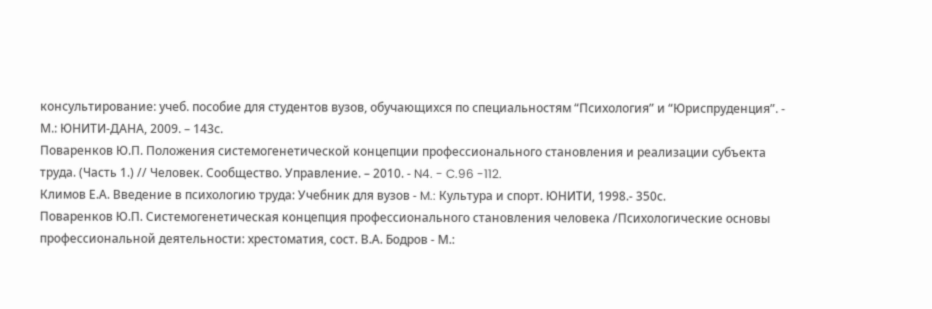консультирование: учеб. пособие для студентов вузов, обучающихся по специальностям “Психология” и “Юриспруденция”. - М.: ЮНИТИ-ДАНА, 2009. – 143с.
Поваренков Ю.П. Положения системогенетической концепции профессионального становления и реализации субъекта труда. (Часть 1.) // Человек. Сообщество. Управление. – 2010. - N4. - C.96 -112.
Климов Е.А. Введение в психологию труда: Учебник для вузов - M.: Культура и спорт. ЮНИТИ, 1998.- 350с.
Поваренков Ю.П. Системогенетическая концепция профессионального становления человека /Психологические основы профессиональной деятельности: хрестоматия, сост. В.А. Бодров - М.: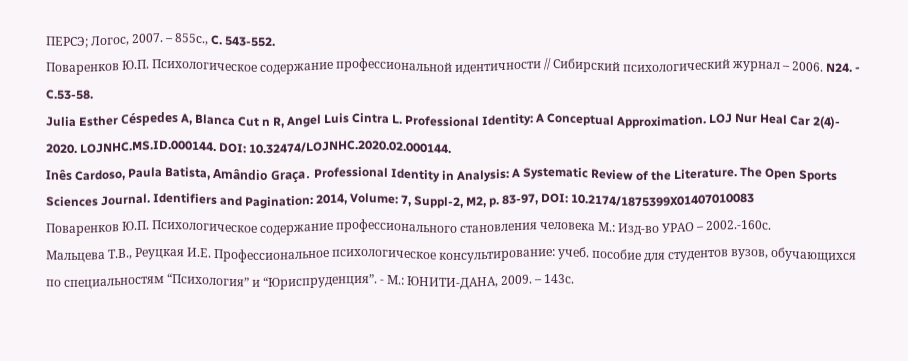ПЕРСЭ; Логос, 2007. – 855с., C. 543-552.
Поваренков Ю.П. Психологическое содержание профессиональной идентичности // Сибирский психологический журнал – 2006. N24. - C.53-58.
Julia Esther Céspedes A, Blanca Cut n R, Angel Luis Cintra L. Professional Identity: A Conceptual Approximation. LOJ Nur Heal Car 2(4)- 2020. LOJNHC.MS.ID.000144. DOI: 10.32474/LOJNHC.2020.02.000144.
Inês Cardoso, Paula Batista, Amândio Graça․ Professional Identity in Analysis: A Systematic Review of the Literature. The Open Sports Sciences Journal. Identifiers and Pagination: 2014, Volume: 7, Suppl-2, M2, p. 83-97, DOI: 10.2174/1875399X01407010083
Поваренков Ю.П. Психологическое содержание профессионального становления человека М.: Изд-во УРАО – 2002.-160с.
Мальцева Т.В., Реуцкая И.Е. Профессиональное психологическое консультирование: учеб. пособие для студентов вузов, обучающихся по специальностям “Психология” и “Юриспруденция”. - М.: ЮНИТИ-ДАНА, 2009. – 143с.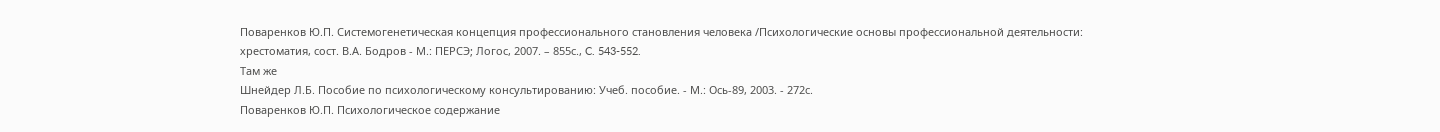Поваренков Ю.П. Системогенетическая концепция профессионального становления человека /Психологические основы профессиональной деятельности: хрестоматия, сост. В.А. Бодров - М.: ПЕРСЭ; Логос, 2007. – 855с., C. 543-552.
Там же
Шнейдер Л.Б. Пособие по психологическому консультированию: Учеб. пособие. - М.: Ось-89, 2003. - 272с.
Поваренков Ю.П. Психологическое содержание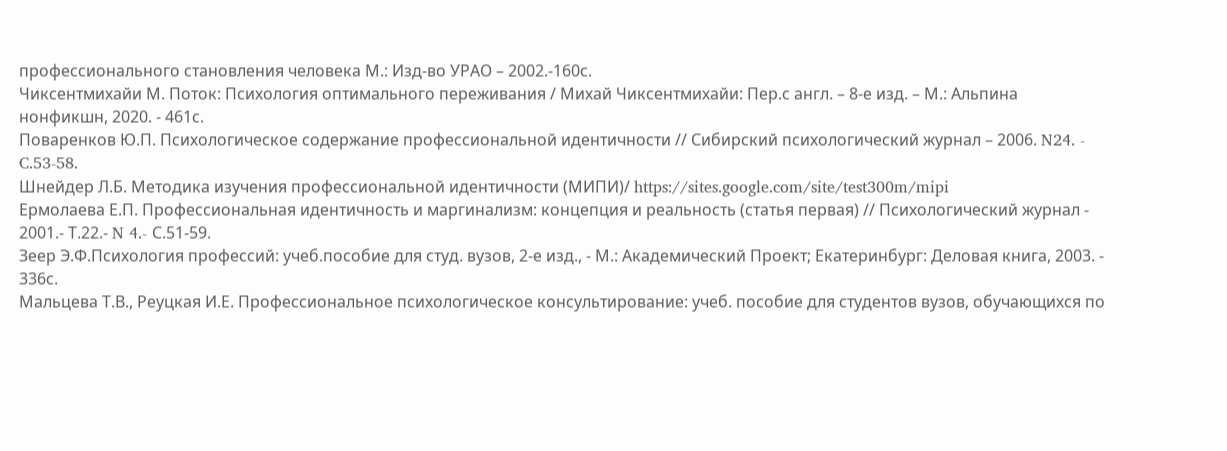профессионального становления человека М.: Изд-во УРАО – 2002.-160с.
Чиксентмихайи М. Поток: Психология оптимального переживания / Михай Чиксентмихайи: Пер.с англ. – 8-е изд. – М.: Альпина нонфикшн, 2020. - 461с.
Поваренков Ю.П. Психологическое содержание профессиональной идентичности // Сибирский психологический журнал – 2006. N24. - C.53-58.
Шнейдер Л.Б. Методика изучения профессиональной идентичности (МИПИ)/ https://sites.google.com/site/test300m/mipi
Ермолаева Е.П. Профессиональная идентичность и маргинализм: концепция и реальность (статья первая) // Психологический журнал - 2001.- Т.22.- N 4.- С.51-59.
Зеер Э.Ф.Психология профессий: учеб.пособие для студ. вузов, 2-е изд., - М.: Академический Проект; Екатеринбург: Деловая книга, 2003. - 336с.
Мальцева Т.В., Реуцкая И.Е. Профессиональное психологическое консультирование: учеб. пособие для студентов вузов, обучающихся по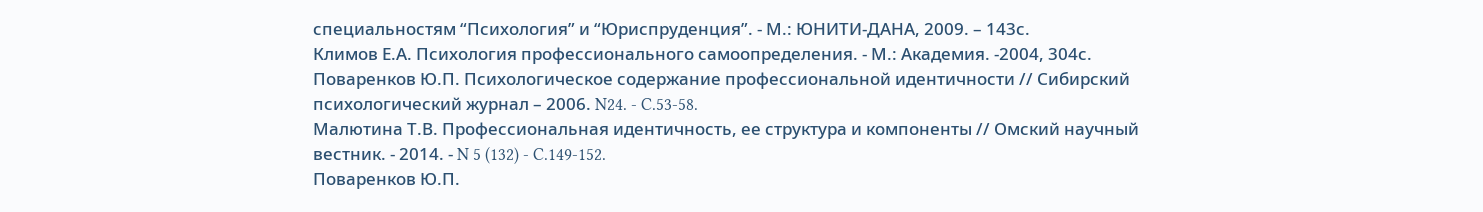специальностям “Психология” и “Юриспруденция”. - М.: ЮНИТИ-ДАНА, 2009. – 143с.
Климов Е.А. Психология профессионального самоопределения. - М.: Академия. -2004, 304с.
Поваренков Ю.П. Психологическое содержание профессиональной идентичности // Сибирский психологический журнал – 2006. N24. - C.53-58.
Малютина Т.В. Профессиональная идентичность, ее структура и компоненты // Омский научный вестник. - 2014. - N 5 (132) - C.149-152.
Поваренков Ю.П.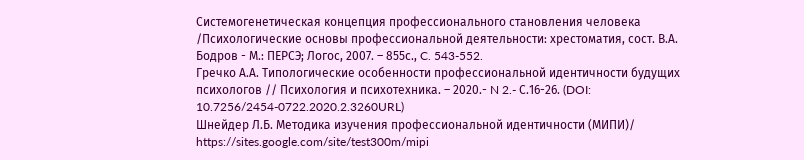Системогенетическая концепция профессионального становления человека /Психологические основы профессиональной деятельности: хрестоматия, сост. В.А. Бодров - М.: ПЕРСЭ; Логос, 2007. – 855с., C. 543-552.
Гречко А.А. Типологические особенности профессиональной идентичности будущих психологов // Психология и психотехника. – 2020.- N 2.- С.16-26. (DOI: 10.7256/2454-0722.2020.2.3260URL)
Шнейдер Л.Б. Методика изучения профессиональной идентичности (МИПИ)/ https://sites.google.com/site/test300m/mipi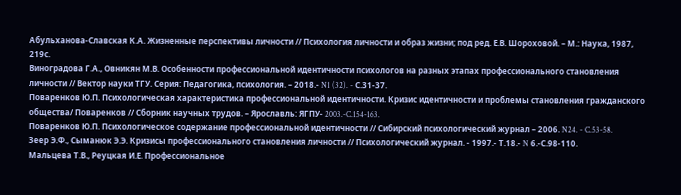Абульханова-Славская К.А. Жизненные перспективы личности // Психология личности и образ жизни; под ред. Е.В. Шороховой. – М.: Наука, 1987, 219с.
Виноградова Г.А., Овникян М.В. Особенности профессиональной идентичности психологов на разных этапах профессионального становления личности // Вектор науки ТГУ. Серия: Педагогика, психология. – 2018.- N1 (32). - С.31-37.
Поваренков Ю.П. Психологическая характеристика профессиональной идентичности. Кризис идентичности и проблемы становления гражданского общества/ Поваренков // Сборник научных трудов. – Ярославль: ЯГПУ- 2003.-C.154-163.
Поваренков Ю.П. Психологическое содержание профессиональной идентичности // Сибирский психологический журнал – 2006. N24. - C.53-58.
Зеер Э.Ф., Сыманюк Э.Э. Кризисы профессионального становления личности // Психологический журнал. - 1997.- Т.18.- N 6.-С.98-110.
Мальцева Т.В., Реуцкая И.Е. Профессиональное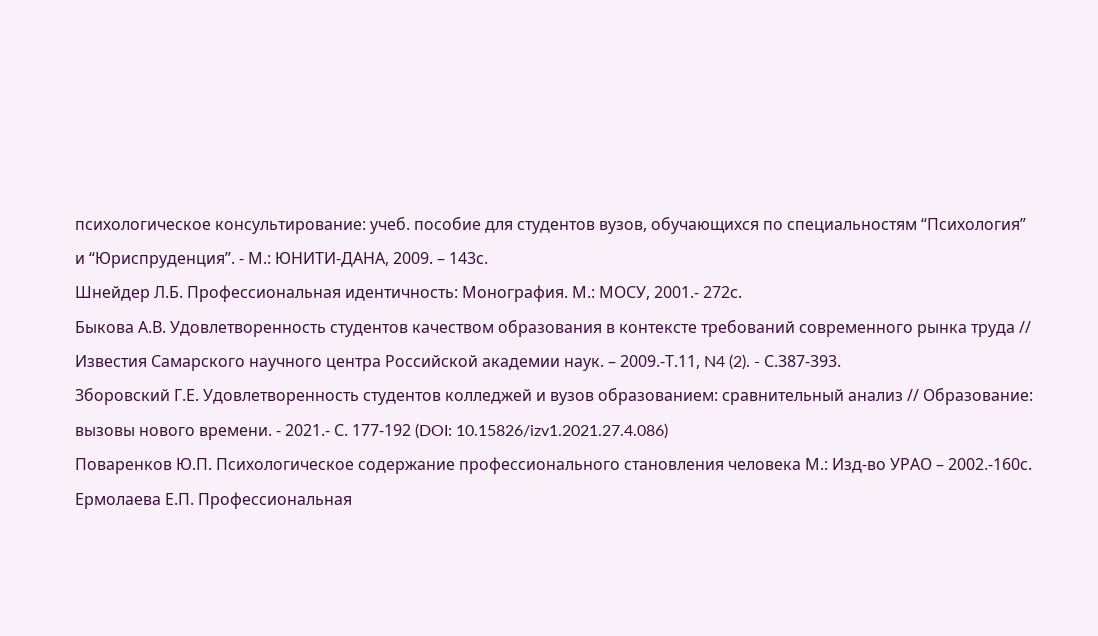психологическое консультирование: учеб. пособие для студентов вузов, обучающихся по специальностям “Психология” и “Юриспруденция”. - М.: ЮНИТИ-ДАНА, 2009. – 143с.
Шнейдер Л.Б. Профессиональная идентичность: Монография. М.: МОСУ, 2001.- 272с.
Быкова А.В. Удовлетворенность студентов качеством образования в контексте требований современного рынка труда // Известия Самарского научного центра Российской академии наук. – 2009.-Т.11, N4 (2). - С.387-393.
Зборовский Г.Е. Удовлетворенность студентов колледжей и вузов образованием: сравнительный анализ // Образование: вызовы нового времени. - 2021.- С. 177-192 (DOI: 10.15826/izv1.2021.27.4.086)
Поваренков Ю.П. Психологическое содержание профессионального становления человека М.: Изд-во УРАО – 2002.-160с.
Ермолаева Е.П. Профессиональная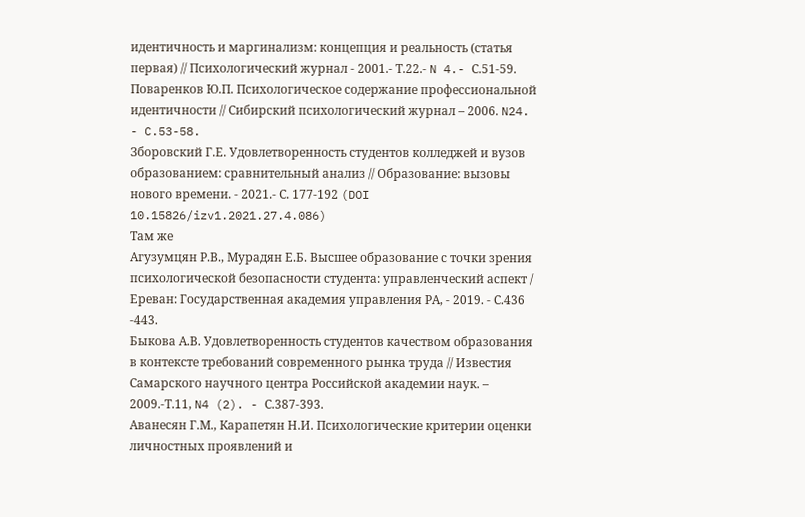идентичность и маргинализм: концепция и реальность (статья первая) // Психологический журнал - 2001.- Т.22.- N 4.- С.51-59.
Поваренков Ю.П. Психологическое содержание профессиональной идентичности // Сибирский психологический журнал – 2006. N24. - C.53-58.
Зборовский Г.Е. Удовлетворенность студентов колледжей и вузов образованием: сравнительный анализ // Образование: вызовы нового времени. - 2021.- С. 177-192 (DOI 10.15826/izv1.2021.27.4.086)
Там же
Агузумцян Р.В., Мурадян Е.Б. Высшее образование с точки зрения психологической безопасности студента: управленческий аспект / Ереван: Государственная академия управления РА, - 2019. - С.436 -443.
Быкова А.В. Удовлетворенность студентов качеством образования в контексте требований современного рынка труда // Известия Самарского научного центра Российской академии наук. – 2009.-Т.11, N4 (2). - С.387-393.
Аванесян Г.М., Карапетян Н.И. Психологические критерии оценки личностных проявлений и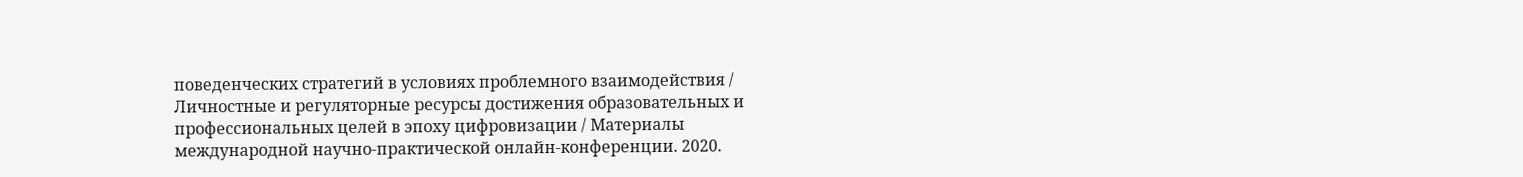поведенческих стратегий в условиях проблемного взаимодействия / Личностные и регуляторные ресурсы достижения образовательных и профессиональных целей в эпоху цифровизации / Материалы международной научно-практической онлайн-конференции. 2020.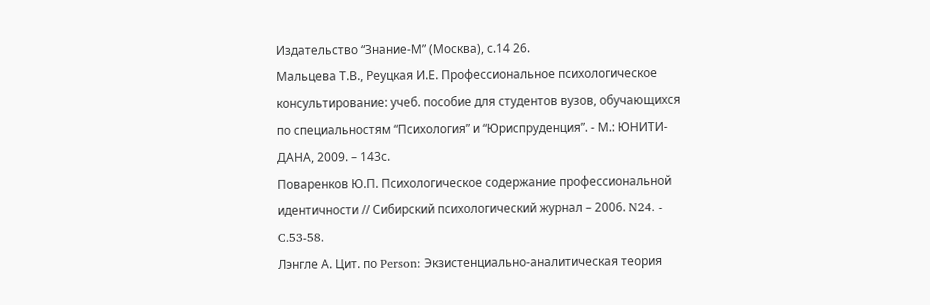Издательство “Знание-М” (Москва), с.14 26.
Мальцева Т.В., Реуцкая И.Е. Профессиональное психологическое консультирование: учеб. пособие для студентов вузов, обучающихся по специальностям “Психология” и “Юриспруденция”. - М.: ЮНИТИ-ДАНА, 2009. – 143с.
Поваренков Ю.П. Психологическое содержание профессиональной идентичности // Сибирский психологический журнал – 2006. N24. - C.53-58.
Лэнгле А. Цит. по Person: Экзистенциально-аналитическая теория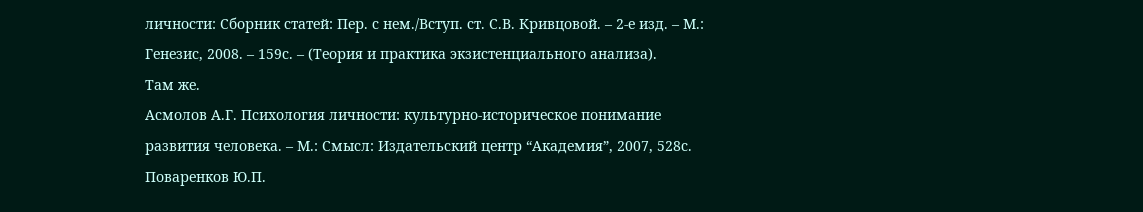личности: Сборник статей: Пер. с нем./Вступ. ст. С.В. Кривцовой. – 2-е изд. – М.: Генезис, 2008. – 159с. – (Теория и практика экзистенциального анализа).
Там же.
Асмолов А.Г. Психология личности: культурно-историческое понимание развития человека. – М.: Смысл: Издательский центр “Академия”, 2007, 528с.
Поваренков Ю.П.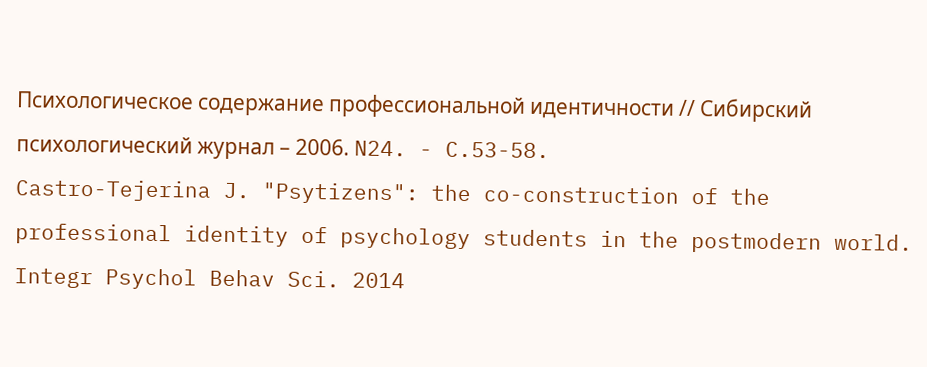Психологическое содержание профессиональной идентичности // Сибирский психологический журнал – 2006. N24. - C.53-58.
Castro-Tejerina J. "Psytizens": the co-construction of the professional identity of psychology students in the postmodern world. Integr Psychol Behav Sci. 2014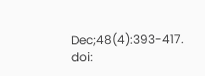Dec;48(4):393-417. doi: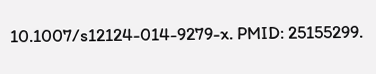10.1007/s12124-014-9279-x. PMID: 25155299.